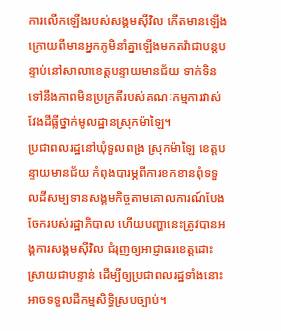ការលើកឡើងរបស់សង្គមស៊ីវិល កើតមានឡើងក្រោយពីមានអ្នកភូមិនាំគ្នាឡើងមកតវ៉ាជាបន្តបន្ទាប់នៅសាលាខេត្តបន្ទាយមានជ័យ ទាក់ទិនទៅនឹងភាពមិនប្រក្រតីរបស់គណៈកម្មការវាស់វែងដីធ្លីថ្នាក់មូលដ្ឋានស្រុកម៉ាឡៃ។
ប្រជាពលរដ្ឋនៅឃុំទួលពង្រ ស្រុកម៉ាឡៃ ខេត្តបន្ទាយមានជ័យ កំពុងបារម្ភពីការខកខានពុំទទួលដីសម្បទានសង្គមកិច្ចតាមគោលការណ៍បែងចែករបស់រដ្ឋាភិបាល ហើយបញ្ហានេះត្រូវបានអង្គការសង្គមស៊ីវិល ជំរុញឲ្យអាជ្ញាធរខេត្តដោះស្រាយជាបន្ទាន់ ដើម្បីឲ្យប្រជាពលរដ្ឋទាំងនោះអាចទទួលដីកម្មសិទ្ធិស្របច្បាប់។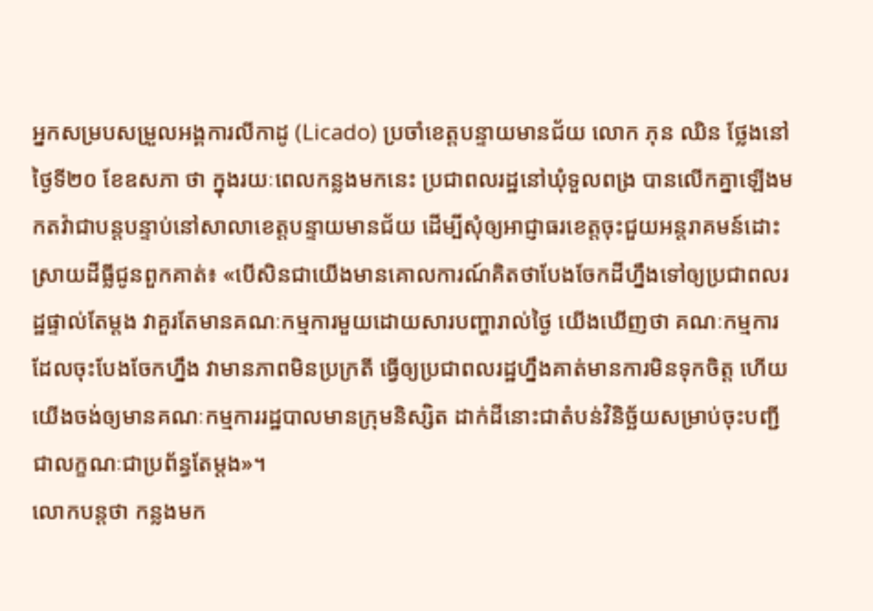អ្នកសម្របសម្រួលអង្គការលីកាដូ (Licado) ប្រចាំខេត្តបន្ទាយមានជ័យ លោក ភុន ឈិន ថ្លែងនៅថ្ងៃទី២០ ខែឧសភា ថា ក្នុងរយៈពេលកន្លងមកនេះ ប្រជាពលរដ្ឋនៅឃុំទួលពង្រ បានលើកគ្នាឡើងមកតវ៉ាជាបន្តបន្ទាប់នៅសាលាខេត្តបន្ទាយមានជ័យ ដើម្បីសុំឲ្យអាជ្ញាធរខេត្តចុះជួយអន្តរាគមន៍ដោះស្រាយដីធ្លីជូនពួកគាត់៖ «បើសិនជាយើងមានគោលការណ៍គិតថាបែងចែកដីហ្នឹងទៅឲ្យប្រជាពលរដ្ឋផ្ទាល់តែម្ដង វាគួរតែមានគណៈកម្មការមួយដោយសារបញ្ហារាល់ថ្ងៃ យើងឃើញថា គណៈកម្មការដែលចុះបែងចែកហ្នឹង វាមានភាពមិនប្រក្រតី ធ្វើឲ្យប្រជាពលរដ្ឋហ្នឹងគាត់មានការមិនទុកចិត្ត ហើយយើងចង់ឲ្យមានគណៈកម្មការរដ្ឋបាលមានក្រុមនិស្សិត ដាក់ដីនោះជាតំបន់វិនិច្ឆ័យសម្រាប់ចុះបញ្ជីជាលក្ខណៈជាប្រព័ន្ធតែម្ដង»។
លោកបន្តថា កន្លងមក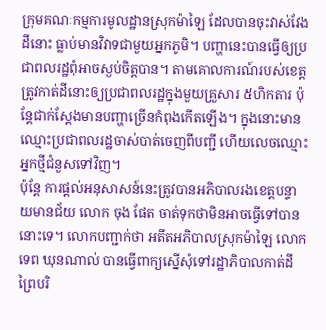ក្រុមគណៈកម្មការមូលដ្ឋានស្រុកម៉ាឡៃ ដែលបានចុះវាស់វែងដីនោះ ធ្លាប់មានវិវាទជាមួយអ្នកភូមិ។ បញ្ហានេះបានធ្វើឲ្យប្រជាពលរដ្ឋពុំអាចស្ងប់ចិត្តបាន។ តាមគោលការណ៍របស់ខេត្ត ត្រូវកាត់ដីនោះឲ្យប្រជាពលរដ្ឋក្នុងមួយគ្រួសារ ៥ហិកតារ ប៉ុន្តែជាក់ស្ដែងមានបញ្ហាច្រើនកំពុងកើតឡើង។ ក្នុងនោះមានឈ្មោះប្រជាពលរដ្ឋចាស់បាត់ចេញពីបញ្ជី ហើយលេចឈ្មោះអ្នកថ្មីជំនួសទៅវិញ។
ប៉ុន្តែ ការផ្ដល់អនុសាសន៍នេះត្រូវបានអភិបាលរងខេត្តបន្ទាយមានជ័យ លោក ចុង ផែត ចាត់ទុកថាមិនអាចធ្វើទៅបាននោះទេ។ លោកបញ្ជាក់ថា អតីតអភិបាលស្រុកម៉ាឡៃ លោក ទេព ឃុនណាល់ បានធ្វើពាក្យស្នើសុំទៅរដ្ឋាភិបាលកាត់ដីព្រៃបរិ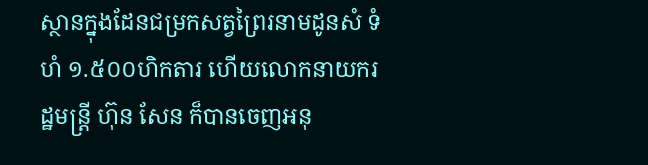ស្ថានក្នុងដែនជម្រកសត្វព្រៃរនាមដូនសំ ទំហំ ១.៥០០ហិកតារ ហើយលោកនាយករដ្ឋមន្ត្រី ហ៊ុន សែន ក៏បានចេញអនុ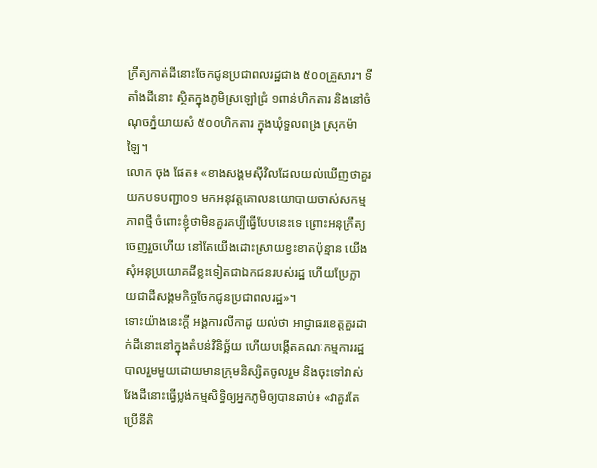ក្រឹត្យកាត់ដីនោះចែកជូនប្រជាពលរដ្ឋជាង ៥០០គ្រួសារ។ ទីតាំងដីនោះ ស្ថិតក្នុងភូមិស្រឡៅជ្រំ ១ពាន់ហិកតារ និងនៅចំណុចភ្នំយាយសំ ៥០០ហិកតារ ក្នុងឃុំទួលពង្រ ស្រុកម៉ាឡៃ។
លោក ចុង ផែត៖ «ខាងសង្គមស៊ីវិលដែលយល់ឃើញថាគួរយកបទបញ្ជា០១ មកអនុវត្តគោលនយោបាយចាស់សកម្មភាពថ្មី ចំពោះខ្ញុំថាមិនគួរគប្បីធ្វើបែបនេះទេ ព្រោះអនុក្រឹត្យចេញរួចហើយ នៅតែយើងដោះស្រាយខ្វះខាតប៉ុន្មាន យើងសុំអនុប្រយោគដីខ្លះទៀតជាឯកជនរបស់រដ្ឋ ហើយប្រែក្លាយជាដីសង្គមកិច្ចចែកជូនប្រជាពលរដ្ឋ»។
ទោះយ៉ាងនេះក្តី អង្គការលីកាដូ យល់ថា អាជ្ញាធរខេត្តគួរដាក់ដីនោះនៅក្នុងតំបន់វិនិច្ឆ័យ ហើយបង្កើតគណៈកម្មការរដ្ឋបាលរួមមួយដោយមានក្រុមនិស្សិតចូលរួម និងចុះទៅវាស់វែងដីនោះធ្វើប្លង់កម្មសិទ្ធិឲ្យអ្នកភូមិឲ្យបានឆាប់៖ «វាគួរតែប្រើនីតិ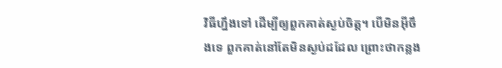វិធីហ្នឹងទៅ ដើម្បីឲ្យពួកគាត់ស្ងប់ចិត្ត។ បើមិនអ៊ីចឹងទេ ពួកគាត់នៅតែមិនស្ងប់ដដែល ព្រោះថាកន្លង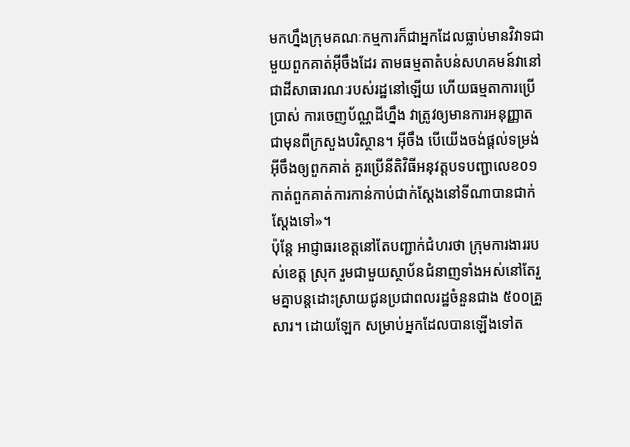មកហ្នឹងក្រុមគណៈកម្មការក៏ជាអ្នកដែលធ្លាប់មានវិវាទជាមួយពួកគាត់អ៊ីចឹងដែរ តាមធម្មតាតំបន់សហគមន៍វានៅជាដីសាធារណៈរបស់រដ្ឋនៅឡើយ ហើយធម្មតាការប្រើប្រាស់ ការចេញប័ណ្ណដីហ្នឹង វាត្រូវឲ្យមានការអនុញ្ញាតជាមុនពីក្រសួងបរិស្ថាន។ អ៊ីចឹង បើយើងចង់ផ្ដល់ទម្រង់អ៊ីចឹងឲ្យពួកគាត់ គួរប្រើនីតិវិធីអនុវត្តបទបញ្ជាលេខ០១ កាត់ពួកគាត់ការកាន់កាប់ជាក់ស្ដែងនៅទីណាបានជាក់ស្ដែងទៅ»។
ប៉ុន្តែ អាជ្ញាធរខេត្តនៅតែបញ្ជាក់ជំហរថា ក្រុមការងាររបស់ខេត្ត ស្រុក រួមជាមួយស្ថាប័នជំនាញទាំងអស់នៅតែរួមគ្នាបន្តដោះស្រាយជូនប្រជាពលរដ្ឋចំនួនជាង ៥០០គ្រួសារ។ ដោយឡែក សម្រាប់អ្នកដែលបានឡើងទៅត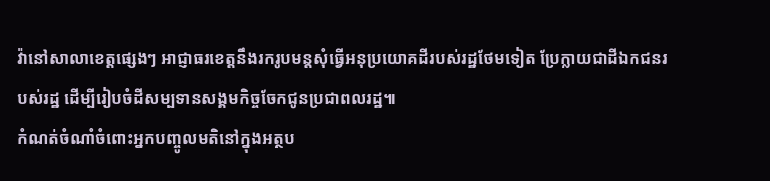វ៉ានៅសាលាខេត្តផ្សេងៗ អាជ្ញាធរខេត្តនឹងរករូបមន្តសុំធ្វើអនុប្រយោគដីរបស់រដ្ឋថែមទៀត ប្រែក្លាយជាដីឯកជនរបស់រដ្ឋ ដើម្បីរៀបចំដីសម្បទានសង្គមកិច្ចចែកជូនប្រជាពលរដ្ឋ៕
កំណត់ចំណាំចំពោះអ្នកបញ្ចូលមតិនៅក្នុងអត្ថប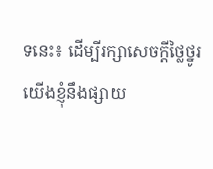ទនេះ៖ ដើម្បីរក្សាសេចក្ដីថ្លៃថ្នូរ យើងខ្ញុំនឹងផ្សាយ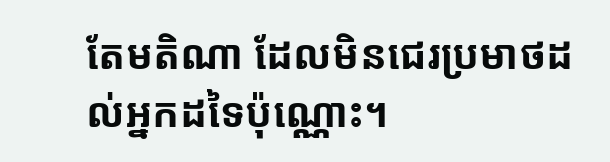តែមតិណា ដែលមិនជេរប្រមាថដល់អ្នកដទៃប៉ុណ្ណោះ។